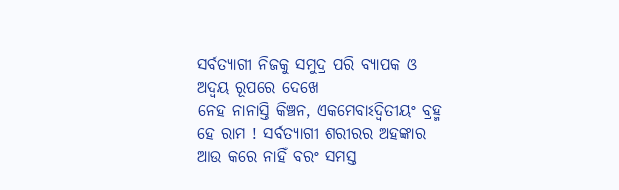ସର୍ବତ୍ୟାଗୀ ନିଜକୁ ସମୁଦ୍ର ପରି ବ୍ୟାପକ ଓ ଅଦ୍ବୟ ରୂପରେ ଦେଖେ
ନେହ ନାନାସ୍ତି କିଞ୍ଚନ, ଏକମେବାଽଦ୍ବିତୀୟଂ ବ୍ରହ୍ମ
ହେ ରାମ ! ସର୍ବତ୍ୟାଗୀ ଶରୀରର ଅହଙ୍କାର ଆଉ କରେ ନାହିଁ ବରଂ ସମସ୍ତ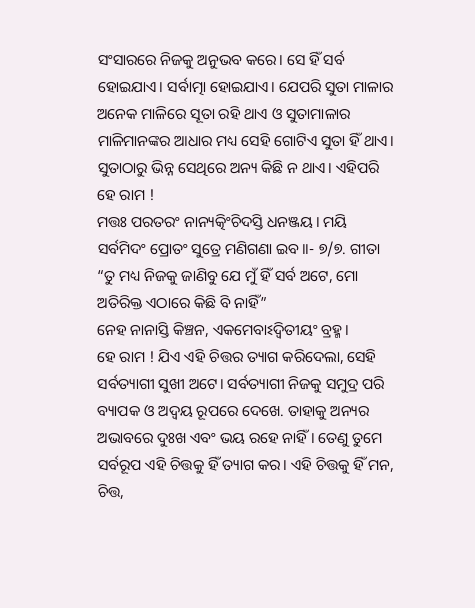ସଂସାରରେ ନିଜକୁ ଅନୁଭବ କରେ। ସେ ହିଁ ସର୍ବ ହୋଇଯାଏ। ସର୍ବାତ୍ମା ହୋଇଯାଏ। ଯେପରି ସୁତା ମାଳାର ଅନେକ ମାଳିରେ ସୂତା ରହି ଥାଏ ଓ ସୁତାମାଳାର ମାଳିମାନଙ୍କର ଆଧାର ମଧ୍ୟ ସେହି ଗୋଟିଏ ସୁତା ହିଁ ଥାଏ। ସୁତାଠାରୁ ଭିନ୍ନ ସେଥିରେ ଅନ୍ୟ କିଛି ନ ଥାଏ। ଏହିପରି ହେ ରାମ !
ମତ୍ତଃ ପରତରଂ ନାନ୍ୟତ୍କିଂଚିଦସ୍ତି ଧନଞ୍ଜୟ। ମୟି ସର୍ବମିଦଂ ପ୍ରୋତଂ ସୁତ୍ରେ ମଣିଗଣା ଇବ।।- ୭/୭. ଗୀତା “ତୁ ମଧ୍ୟ ନିଜକୁ ଜାଣିବୁ ଯେ ମୁଁ ହିଁ ସର୍ବ ଅଟେ, ମୋ ଅତିରିକ୍ତ ଏଠାରେ କିଛି ବି ନାହିଁ”
ନେହ ନାନାସ୍ତି କିଞ୍ଚନ, ଏକମେବାଽଦ୍ବିତୀୟଂ ବ୍ରହ୍ମ।
ହେ ରାମ ! ଯିଏ ଏହି ଚିତ୍ତର ତ୍ୟାଗ କରିଦେଲା, ସେହି ସର୍ବତ୍ୟାଗୀ ସୁଖୀ ଅଟେ। ସର୍ବତ୍ୟାଗୀ ନିଜକୁ ସମୁଦ୍ର ପରି ବ୍ୟାପକ ଓ ଅଦ୍ବୟ ରୂପରେ ଦେଖେ. ତାହାକୁ ଅନ୍ୟର ଅଭାବରେ ଦୁଃଖ ଏବଂ ଭୟ ରହେ ନାହିଁ। ତେଣୁ ତୁମେ ସର୍ବରୂପ ଏହି ଚିତ୍ତକୁ ହିଁ ତ୍ୟାଗ କର। ଏହି ଚିତ୍ତକୁ ହିଁ ମନ, ଚିତ୍ତ,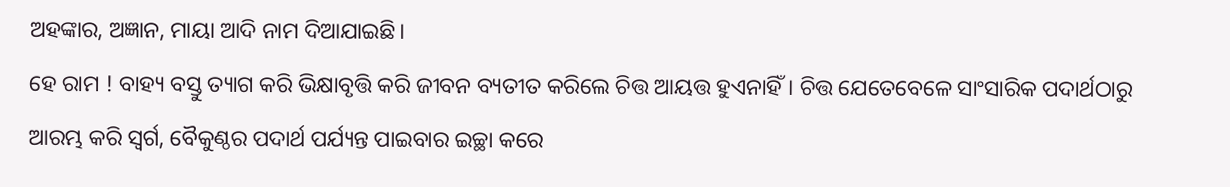ଅହଙ୍କାର, ଅଜ୍ଞାନ, ମାୟା ଆଦି ନାମ ଦିଆଯାଇଛି।
ହେ ରାମ ! ବାହ୍ୟ ବସ୍ତୁ ତ୍ୟାଗ କରି ଭିକ୍ଷାବୃତ୍ତି କରି ଜୀବନ ବ୍ୟତୀତ କରିଲେ ଚିତ୍ତ ଆୟତ୍ତ ହୁଏନାହିଁ। ଚିତ୍ତ ଯେତେବେଳେ ସାଂସାରିକ ପଦାର୍ଥଠାରୁ ଆରମ୍ଭ କରି ସ୍ୱର୍ଗ, ବୈକୁଣ୍ଠର ପଦାର୍ଥ ପର୍ଯ୍ୟନ୍ତ ପାଇବାର ଇଚ୍ଛା କରେ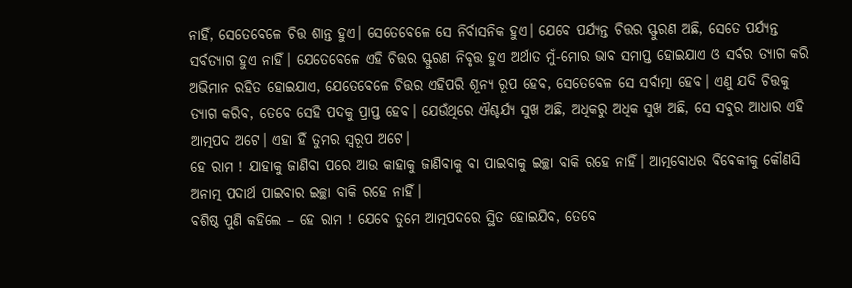ନାହିଁ, ସେତେବେଳେ ଚିତ୍ତ ଶାନ୍ତ ହୁଏ। ସେତେବେଳେ ସେ ନିର୍ବାସନିକ ହୁଏ। ଯେବେ ପର୍ଯ୍ୟନ୍ତ ଚିତ୍ତର ସ୍ଫୁରଣ ଅଛି, ସେତେ ପର୍ଯ୍ୟନ୍ତ ସର୍ବତ୍ୟାଗ ହୁଏ ନାହିଁ। ଯେତେବେଳେ ଏହି ଚିତ୍ତର ସ୍ଫୁରଣ ନିବୃତ୍ତ ହୁଏ ଅର୍ଥାତ ମୁଁ-ମୋର ଭାବ ସମାପ୍ତ ହୋଇଯାଏ ଓ ସର୍ବର ତ୍ୟାଗ କରି ଅଭିମାନ ରହିତ ହୋଇଯାଏ, ଯେତେବେଳେ ଚିତ୍ତର ଏହିପରି ଶୂନ୍ୟ ରୂପ ହେବ, ସେତେବେଳ ସେ ସର୍ବାତ୍ମା ହେବ। ଏଣୁ ଯଦି ଚିତ୍ତକୁ ତ୍ୟାଗ କରିବ, ତେବେ ସେହି ପଦକୁ ପ୍ରାପ୍ତ ହେବ। ଯେଉଁଥିରେ ଐଶ୍ଚର୍ଯ୍ୟ ସୁଖ ଅଛି, ଅଧିକରୁ ଅଧିକ ସୁଖ ଅଛି, ସେ ସବୁର ଆଧାର ଏହି ଆତ୍ମପଦ ଅଟେ। ଏହା ହିଁ ତୁମର ସ୍ୱରୂପ ଅଟେ।
ହେ ରାମ ! ଯାହାକୁ ଜାଣିବା ପରେ ଆଉ କାହାକୁ ଜାଣିବାକୁ ବା ପାଇବାକୁ ଇଚ୍ଛା ବାକି ରହେ ନାହିଁ। ଆତ୍ମବୋଧର ଵିଵେକୀକୁ କୌଣସି ଅନାତ୍ମ ପଦାର୍ଥ ପାଇବାର ଇଚ୍ଛା ବାକି ରହେ ନାହିଁ।
ବଶିଷ୍ଠ ପୁଣି କହିଲେ – ହେ ରାମ ! ଯେବେ ତୁମେ ଆତ୍ମପଦରେ ସ୍ଥିତ ହୋଇଯିବ, ତେବେ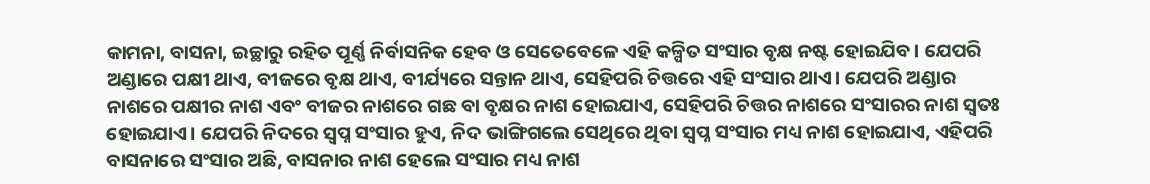କାମନା, ବାସନା, ଇଚ୍ଛାରୁ ରହିତ ପୂର୍ଣ୍ଣ ନିର୍ବାସନିକ ହେବ ଓ ସେତେବେଳେ ଏହି କଳ୍ପିତ ସଂସାର ବୃକ୍ଷ ନଷ୍ଟ ହୋଇଯିବ। ଯେପରି ଅଣ୍ଡାରେ ପକ୍ଷୀ ଥାଏ, ବୀଜରେ ବୃକ୍ଷ ଥାଏ, ବୀର୍ଯ୍ୟରେ ସନ୍ତାନ ଥାଏ, ସେହିପରି ଚିତ୍ତରେ ଏହି ସଂସାର ଥାଏ। ଯେପରି ଅଣ୍ଡାର ନାଶରେ ପକ୍ଷୀର ନାଶ ଏବଂ ବୀଜର ନାଶରେ ଗଛ ବା ବୃକ୍ଷର ନାଶ ହୋଇଯାଏ, ସେହିପରି ଚିତ୍ତର ନାଶରେ ସଂସାରର ନାଶ ସ୍ୱତଃ ହୋଇଯାଏ। ଯେପରି ନିଦରେ ସ୍ବପ୍ନ ସଂସାର ହୁଏ, ନିଦ ଭାଙ୍ଗିଗଲେ ସେଥିରେ ଥିବା ସ୍ଵପ୍ନ ସଂସାର ମଧ୍ୟ ନାଶ ହୋଇଯାଏ, ଏହିପରି ବାସନାରେ ସଂସାର ଅଛି, ବାସନାର ନାଶ ହେଲେ ସଂସାର ମଧ୍ୟ ନାଶ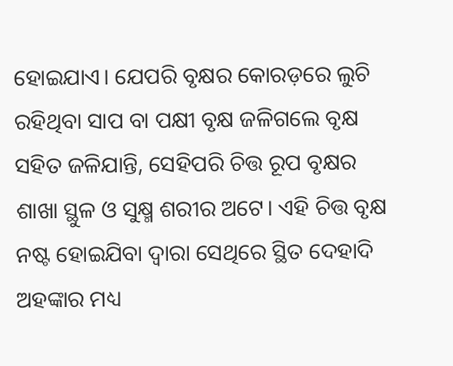ହୋଇଯାଏ। ଯେପରି ବୃକ୍ଷର କୋରଡ଼ରେ ଲୁଚି ରହିଥିବା ସାପ ବା ପକ୍ଷୀ ବୃକ୍ଷ ଜଳିଗଲେ ବୃକ୍ଷ ସହିତ ଜଳିଯାନ୍ତି, ସେହିପରି ଚିତ୍ତ ରୂପ ବୃକ୍ଷର ଶାଖା ସ୍ଥୁଳ ଓ ସୁକ୍ଷ୍ମ ଶରୀର ଅଟେ। ଏହି ଚିତ୍ତ ବୃକ୍ଷ ନଷ୍ଟ ହୋଇଯିବା ଦ୍ୱାରା ସେଥିରେ ସ୍ଥିତ ଦେହାଦି ଅହଙ୍କାର ମଧ୍ୟ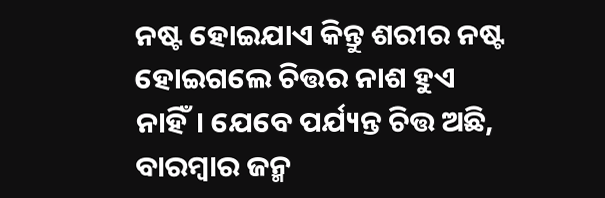ନଷ୍ଟ ହୋଇଯାଏ କିନ୍ତୁ ଶରୀର ନଷ୍ଟ ହୋଇଗଲେ ଚିତ୍ତର ନାଶ ହୁଏ ନାହିଁ। ଯେବେ ପର୍ଯ୍ୟନ୍ତ ଚିତ୍ତ ଅଛି, ବାରମ୍ବାର ଜନ୍ମ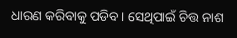ଧାରଣ କରିବାକୁ ପଡିବ। ସେଥିପାଇଁ ଚିତ୍ତ ନାଶ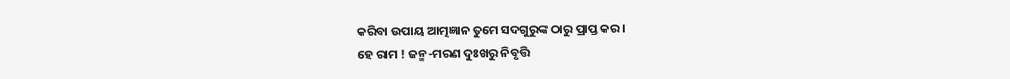କରିବା ଉପାୟ ଆତ୍ମଜ୍ଞାନ ତୁମେ ସଦଗୁରୁଙ୍କ ଠାରୁ ପ୍ରାପ୍ତ କର।
ହେ ରାମ ! ଜନ୍ମ-ମରଣ ଦୁଃଖରୁ ନିବୃତ୍ତି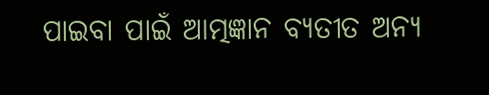ପାଇବା ପାଇଁ ଆତ୍ମଜ୍ଞାନ ବ୍ୟତୀତ ଅନ୍ୟ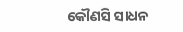କୌଣସି ସାଧନ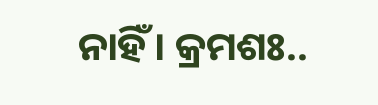ନାହିଁ। କ୍ରମଶଃ..